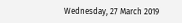Wednesday, 27 March 2019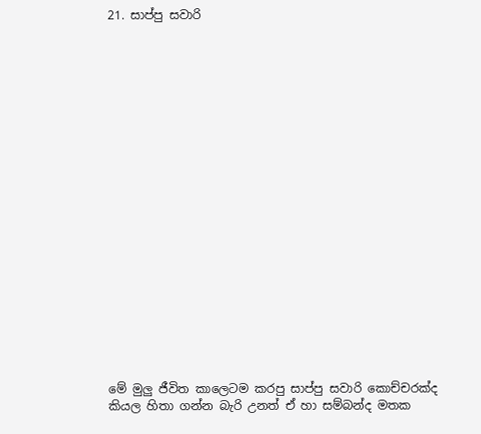21. සාප්පු සවාරි





















මේ මුලු ජීවිත කාලෙටම කරපු සාප්පු සවාරි කොච්චරක්ද කියල හිතා ගන්න බැරි උනත් ඒ හා සම්බන්ද මතක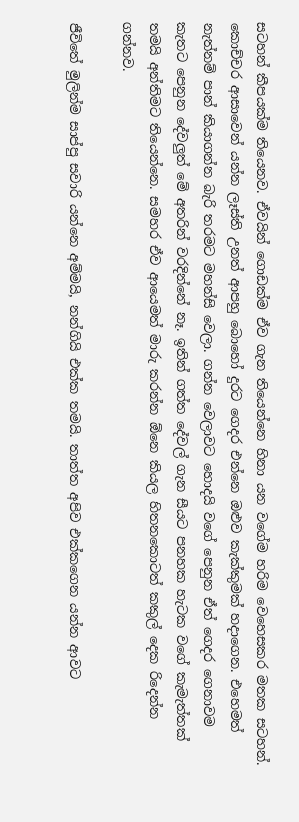සටහන් කීපයක්ම තියෙනව. ඒවයින් ගොඩක්ම ඒව ගැන තියෙන්නෙ හිනා යන වගේම හරිම වෙහෙසකර මතක සටහන්. කොච්චර ආසාවෙන් යන්න ලෑස්ති උනත් ආපහු බොහෝ දුරට ගෙදර එන්නෙ ඔළුව කැක්කුමක් හදාගෙන. එහෙමත් නැත්නම් පාන් කියාගන්න බැරි තරමට මහන්සි වෙලා. ගන්න වෙලාවට හොදයි වගේ පෙනුන ඒත් ගෙදර ගෙනාවම කැතට පෙනුන දේවලුත් මේ අතරින් වරදින්නේ නෑ. ඉතින් ගත්ත දේවල් ගැන සීයට පනහක හැටක වගේ කැමැත්තක් තමයි අන්තිමට තියෙන්නෙ. සමහර ඒව ආයෙමත් මාරු කරන්න ඕනෙ කියල හිතනකොටත් කකුල් දෙක රිදෙන්න ගන්නව.

ජීවිතේ මුලින්ම සාප්පු සවාරි යන්නෙ අම්මයි, නන්ගියි එක්ක තමයි. තාත්ත අපිව එක්කගෙන යන්න ආවට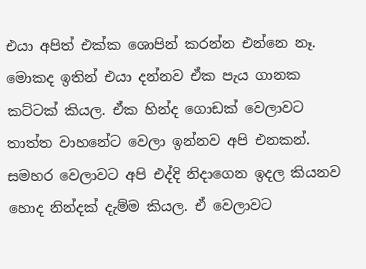එයා අපිත් එක්ක ශොපින් කරන්න එන්නෙ නෑ. මොකද ඉතින් එයා දන්නව ඒක පැය ගානක කට්ටක් කියල. ඒක හින්ද ගොඩක් වෙලාවට තාත්ත වාහනේට වෙලා ඉන්නව අපි එනකන්. සමහර වෙලාවට අපි එද්දි නිදාගෙන ඉදල කියනව හොද නින්දක් දැම්ම කියල. ඒ වෙලාවට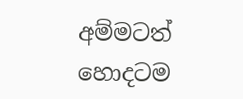අම්මටත් හොදටම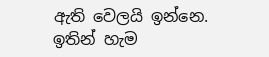ඇති වෙලයි ඉන්නෙ. ඉතින් හැම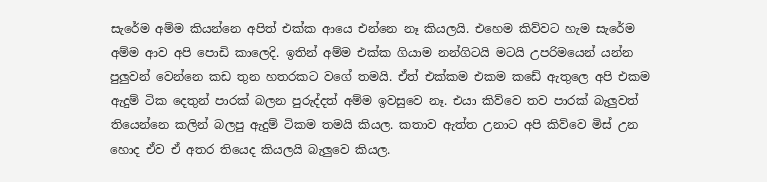සැරේම අම්ම කියන්නෙ අපිත් එක්ක ආයෙ එන්නෙ නෑ කියලයි. එහෙම කිව්වට හැම සැරේම අම්ම ආව අපි පොඩි කාලෙදි. ඉතින් අම්ම එක්ක ගියාම නන්ගිටයි මටයි උපරිමයෙන් යන්න පුලුවන් වෙන්නෙ කඩ තුන හතරකට වගේ තමයි. ඒත් එක්කම එකම කඩේ ඇතුලෙ අපි එකම ඇදුම් ටික දෙතුන් පාරක් බලන පුරුද්දත් අම්ම ඉවසුවෙ නෑ. එයා කිව්වෙ තව පාරක් බැලුවත් තියෙන්නෙ කලින් බලපු ඇදුම් ටිකම තමයි කියල. කතාව ඇත්ත උනාට අපි කිව්වෙ මිස් උන හොද ඒව ඒ අතර තියෙද කියලයි බැලුවෙ කියල.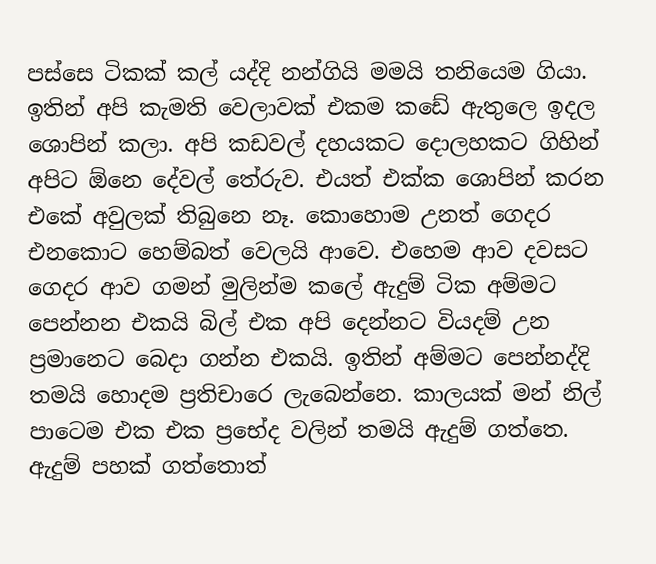පස්සෙ ටිකක් කල් යද්දි නන්ගියි මමයි තනියෙම ගියා. ඉතින් අපි කැමති වෙලාවක් එකම කඩේ ඇතුලෙ ඉදල ශොපින් කලා. අපි කඩවල් දහයකට දොලහකට ගිහින් අපිට ඕනෙ දේවල් තේරුව. එයත් එක්ක ශොපින් කරන එකේ අවුලක් තිබුනෙ නෑ. කොහොම උනත් ගෙදර එනකොට හෙම්බත් වෙලයි ආවෙ. එහෙම ආව දවසට  ගෙදර ආව ගමන් මුලින්ම කලේ ඇදුම් ටික අම්මට පෙන්නන එකයි බිල් එක අපි දෙන්නට වියදම් උන ප්‍රමානෙට බෙදා ගන්න එකයි. ඉතින් අම්මට පෙන්නද්දි තමයි හොදම ප්‍රතිචාරෙ ලැබෙන්නෙ. කාලයක් මන් නිල් පාටෙම එක එක ප්‍රභේද වලින් තමයි ඇදුම් ගත්තෙ. ඇදුම් පහක් ගත්තොත්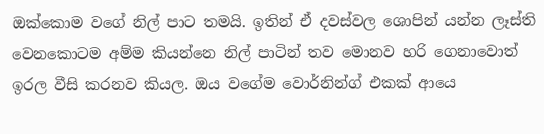ඔක්කොම වගේ නිල් පාට තමයි. ඉතින් ඒ දවස්වල ශොපින් යන්න ලෑස්ති වෙනකොටම අම්ම කියන්නෙ නිල් පාටින් තව මොනව හරි ගෙනාවොත් ඉරල වීසි කරනව කියල. ඔය වගේම වොර්නින්ග් එකක් ආයෙ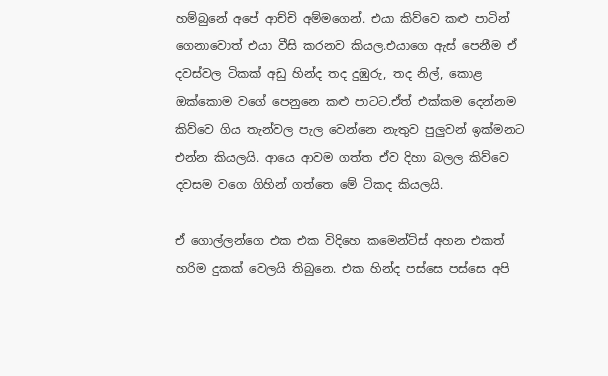හම්බුනේ අපේ ආච්චි අම්මගෙන්. එයා කිව්වෙ කළු පාටින් ගෙනාවොත් එයා වීසි කරනව කියල.එයාගෙ ඇස් පෙනීම ඒ දවස්වල ටිකක් අඩු හින්ද තද දුඹුරු, තද නිල්, කොළ ඔක්කොම වගේ පෙනුනෙ කළු පාටට.ඒත් එක්කම දෙන්නම කිව්වෙ ගිය තැන්වල පැල වෙන්නෙ නැතුව පුලුවන් ඉක්මනට එන්න කියලයි. ආයෙ ආවම ගත්ත ඒව දිහා බලල කිව්වෙ දවසම වගෙ ගිහින් ගත්තෙ මේ ටිකද කියලයි.

ඒ ගොල්ලන්ගෙ එක එක විදිහෙ කමෙන්ට්ස් අහන එකත් හරිම දුකක් වෙලයි තිබුනෙ. එක හින්ද පස්සෙ පස්සෙ අපි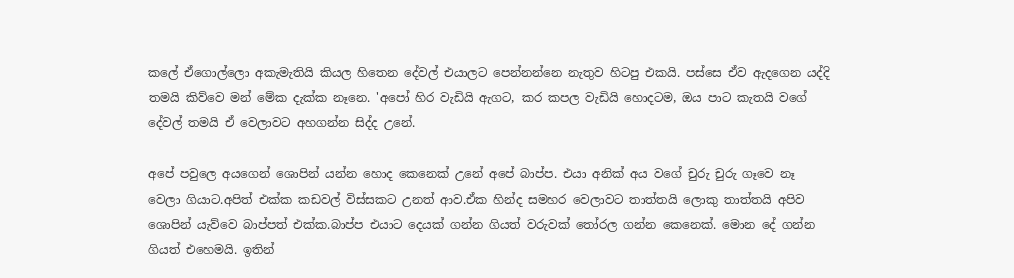කලේ ඒගොල්ලො අකැමැතියි කියල හිතෙන දේවල් එයාලට පෙන්නන්නෙ නැතුව හිටපු එකයි. පස්සෙ ඒව ඇදගෙන යද්දි තමයි කිව්වෙ මන් මේක දැක්ක නෑනෙ. 'අපෝ හිර වැඩියි ඇගට, කර කපල වැඩියි හොදටම, ඔය පාට කැතයි වගේ දේවල් තමයි ඒ වෙලාවට අහගන්න සිද්ද උනේ.

අපේ පවුලෙ අයගෙන් ශොපින් යන්න හොද කෙනෙක් උනේ අපේ බාප්ප. එයා අනික් අය වගේ චුරු චුරු ගෑවෙ නෑ වෙලා ගියාට.අපිත් එක්ක කඩවල් විස්සකට උනත් ආව.ඒක හින්ද සමහර වෙලාවට තාත්තයි ලොකු තාත්තයි අපිව ශොපින් යැව්වෙ බාප්පත් එක්ක.බාප්ප එයාට දෙයක් ගන්න ගියත් වරුවක් තෝරල ගන්න කෙනෙක්. මොන දේ ගන්න ගියත් එහෙමයි. ඉතින්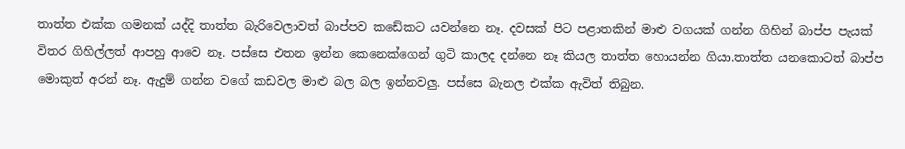තාත්ත එක්ක ගමනක් යද්දි තාත්ත බැරිවෙලාවත් බාප්පව කඩේකට යවන්නෙ නෑ. දවසක් පිට පළාතකින් මාළු වගයක් ගන්න ගිහින් බාප්ප පැයක් විතර ගිහිල්ලත් ආපහු ආවෙ නෑ. පස්සෙ එතන ඉන්න කෙනෙක්ගෙන් ගුටි කාලද දන්නෙ නෑ කියල තාත්ත හොයන්න ගියා.තාත්ත යනකොටත් බාප්ප මොකුත් අරන් නෑ. ඇදුම් ගන්න වගේ කඩවල මාළු බල බල ඉන්නවලු. පස්සෙ බැනල එක්ක ඇවිත් තිබුන.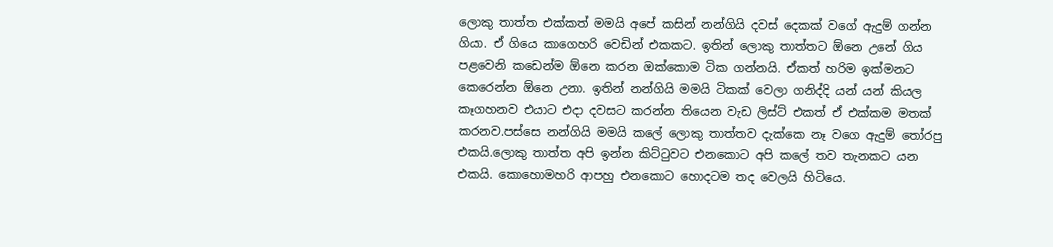ලොකු තාත්ත එක්කත් මමයි අපේ කසින් නන්ගියි දවස් දෙකක් වගේ ඇදුම් ගන්න ගියා. ඒ ගියෙ කාගෙහරි වෙඩින් එකකට. ඉතින් ලොකු තාත්තට ඕනෙ උනේ ගිය පළවෙනි කඩෙන්ම ඕනෙ කරන ඔක්කොම ටික ගන්නයි. ඒකත් හරිම ඉක්මනට කෙරෙන්න ඕනෙ උනා. ඉතින් නන්ගියි මමයි ටිකක් වෙලා ගනිද්දි යන් යන් කියල කෑගහනව එයාට එදා දවසට කරන්න තියෙන වැඩ ලිස්ට් එකත් ඒ එක්කම මතක් කරනව.පස්සෙ නන්ගියි මමයි කලේ ලොකු තාත්තව දැක්කෙ නෑ වගෙ ඇදුම් තෝරපු එකයි.ලොකු තාත්ත අපි ඉන්න කිට්ටුවට එනකොට අපි කලේ තව තැනකට යන එකයි. කොහොමහරි ආපහු එනකොට හොදටම තද වෙලයි හිටියෙ.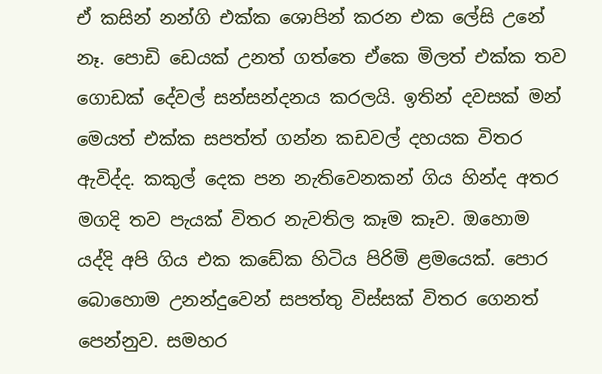ඒ කසින් නන්ගි එක්ක ශොපින් කරන එක ලේසි උනේ නෑ. පොඩි ඩෙයක් උනත් ගත්තෙ ඒකෙ මිලත් එක්ක තව ගොඩක් දේවල් සන්සන්දනය කරලයි. ඉතින් දවසක් මන් මෙයත් එක්ක සපත්ත් ගන්න කඩවල් දහයක විතර ඇවිද්ද. කකුල් දෙක පන නැතිවෙනකන් ගිය හින්ද අතර මගදි තව පැයක් විතර නැවතිල කෑම කෑව. ඔහොම යද්දි අපි ගිය එක කඩේක හිටිය පිරිමි ළමයෙක්. පොර බොහොම උනන්දුවෙන් සපත්තු විස්සක් විතර ගෙනත් පෙන්නුව. සමහර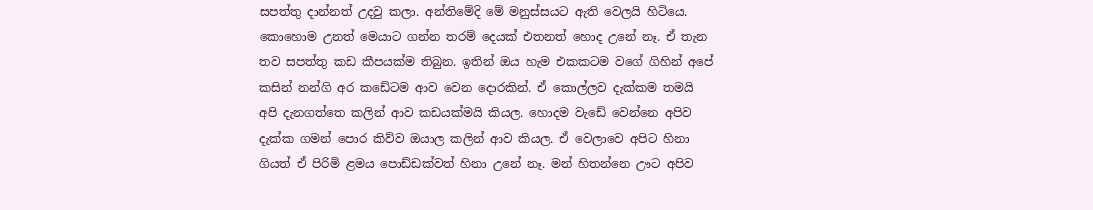සපත්තු දාන්නත් උදවු කලා. අන්තිමේදි මේ මනුස්සයට ඇති වෙලයි හිටියෙ. කොහොම උනත් මෙයාට ගන්න තරම් දෙයක් එතනත් හොද උනේ නෑ. ඒ තැන තව සපත්තු කඩ කීපයක්ම තිබුන. ඉතින් ඔය හැම එකකටම වගේ ගිහින් අපේ කසින් නන්ගි අර කඩේටම ආව වෙන දොරකින්. ඒ කොල්ලව දැක්කම තමයි අපි දැනගත්තෙ කලින් ආව කඩයක්මයි කියල. හොදම වැඩේ වෙන්නෙ අපිව දැක්ක ගමන් පොර කිව්ව ඔයාල කලින් ආව කියල. ඒ වෙලාවෙ අපිට හිනා ගියත් ඒ පිරිමි ළමය පොඩ්ඩක්වත් හිනා උනේ නෑ. මන් හිතන්නෙ ඌට අපිව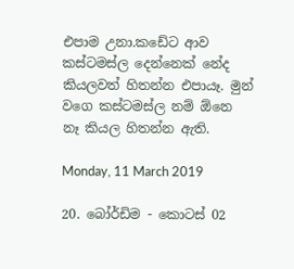එපාම උනා.කඩේට ආව කස්ටමස්ල දෙන්නෙක් නේද කියලවත් හිතන්න එපායෑ. මුන් වගෙ කස්ටමස්ල නම් ඕනෙ නෑ කියල හිතන්න ඇති.

Monday, 11 March 2019

20. බෝර්ඩිම - කොටස් 02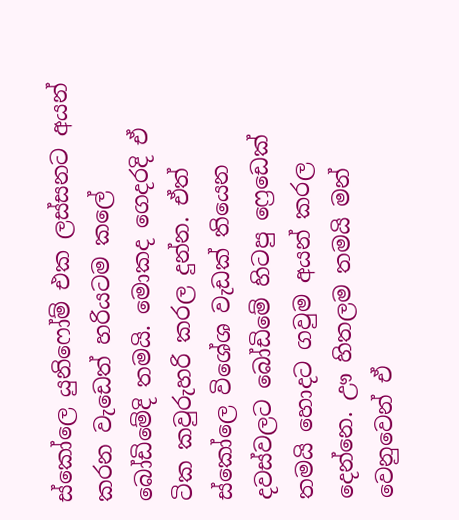ස්කෝලෙ යුනිෆෝම් එක ලස්සනට අයන් කරන වැඩෙත් හරියටම කලේ බෝඩිමේදි තමයි. මොකද ගෙදරදි ඒ ටික කවුරුහරි කරල දුන්න. ඒත් ස්කෝලෙ විශේශ වැඩක් තියෙන දවස්වලට බෝඩිමේ හිටපු ෆ්‍රෙඩෙක් තමයි හොදට ගවුම අයන් කරල දෙන්නෙ. ඌ හිතලම තමයි මන් වෙනුවෙන් ඒ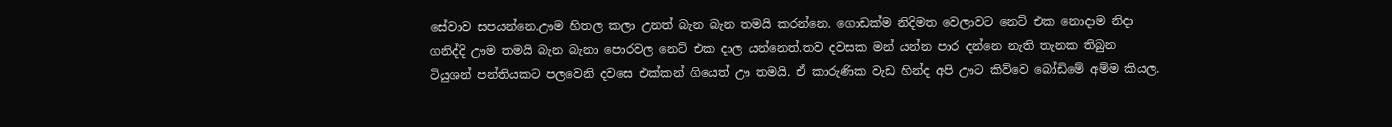සේවාව සපයන්නෙ.ඌම හිතල කලා උනත් බැන බැන තමයි කරන්නෙ. ගොඩක්ම නිදිමත වෙලාවට නෙට් එක නොදාම නිදා ගනිද්දි ඌම තමයි බැන බැනා පොරවල නෙට් එක දාල යන්නෙත්.තව දවසක මන් යන්න පාර දන්නෙ නැති තැනක තිබුන ටියුශන් පන්තියකට පලවෙනි දවසෙ එක්කන් ගියෙත් ඌ තමයි. ඒ කාරුණික වැඩ හින්ද අපි ඌට කිව්වෙ බෝඩිමේ අම්ම කියල.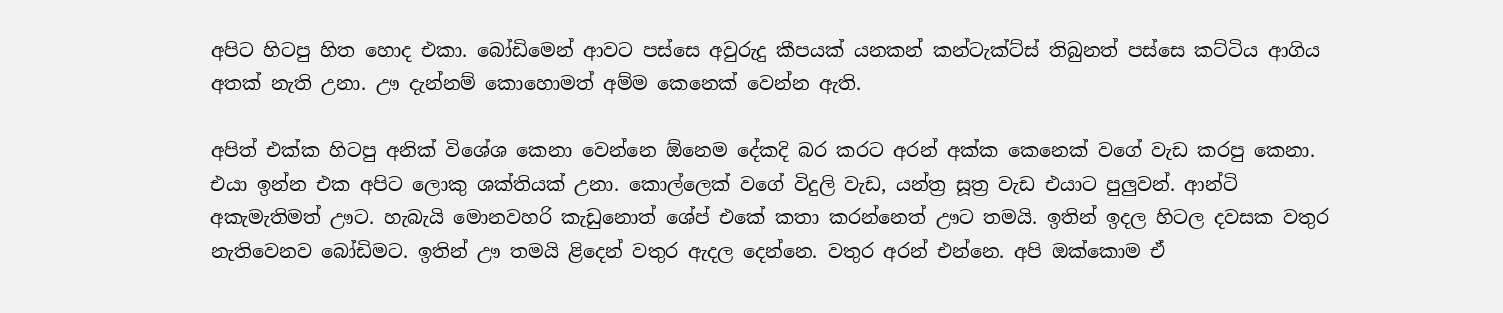අපිට හිටපු හිත හොද එකා. බෝඩිමෙන් ආවට පස්සෙ අවුරුදු කීපයක් යනකන් කන්ටැක්ට්ස් තිබුනත් පස්සෙ කට්ටිය ආගිය අතක් නැති උනා. ඌ දැන්නම් කොහොමත් අම්ම කෙනෙක් වෙන්න ඇති.

අපිත් එක්ක හිටපු අනික් විශේශ කෙනා වෙන්නෙ ඕනෙම දේකදි බර කරට අරන් අක්ක කෙනෙක් වගේ වැඩ කරපු කෙනා. එයා ඉන්න එක අපිට ලොකු ශක්තියක් උනා. කොල්ලෙක් වගේ විදුලි වැඩ, යන්ත්‍ර සූත්‍ර වැඩ එයාට පුලුවන්. ආන්ටි අකැමැතිමත් ඌට. හැබැයි මොනවහරි කැඩුනොත් ශේප් එකේ කතා කරන්නෙත් ඌට තමයි. ඉතින් ඉදල හිටල දවසක වතුර නැතිවෙනව බෝඩිමට. ඉතින් ඌ තමයි ළිදෙන් වතුර ඇදල දෙන්නෙ. වතුර අරන් එන්නෙ. අපි ඔක්කොම ඒ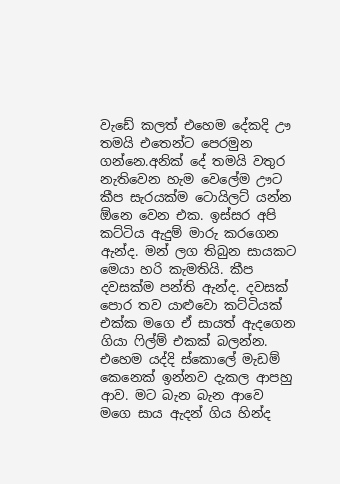වැඩේ කලත් එහෙම දේකදි ඌ තමයි එතෙන්ට පෙරමුන ගන්නෙ.අනික් දේ තමයි වතුර නැතිවෙන හැම වෙලේම ඌට කීප සැරයක්ම ටොයිලට් යන්න ඕනෙ වෙන එක. ඉස්සර අපි කට්ටිය ඇදුම් මාරු කරගෙන ඇන්ද. මන් ලග තිබුන සායකට මෙයා හරි කැමතියි. කීප දවසක්ම පන්ති ඇන්ද. දවසක් පොර තව යාළුවො කට්ටියක් එක්ක මගෙ ඒ සායත් ඇදගෙන ගියා ෆිල්ම් එකක් බලන්න. එහෙම යද්දි ස්කොලේ මැඩම් කෙනෙක් ඉන්නව දැකල ආපහු ආව. මට බැන බැන ආවෙ මගෙ සාය ඇදන් ගිය හින්ද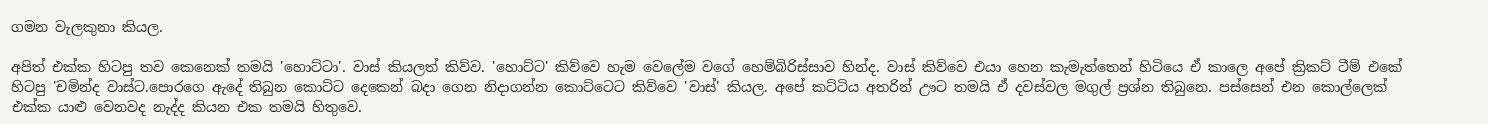ගමන වැලකුනා කියල.

අපිත් එක්ක හිටපු තව කෙනෙක් තමයි 'හොට්ටා'. වාස් කියලත් කිව්ව. 'හොට්ට' කිව්වෙ හැම වෙලේම වගේ හෙම්බිරිස්සාව හින්ද. වාස් කිව්වෙ එයා හෙන කැමැත්තෙන් හිටියෙ ඒ කාලෙ අපේ ක්‍රිකට් ටීම් එකේ හිටපු 'චමින්ද වාස්ට.පොරගෙ ඇදේ තිබුන කොට්ට දෙකෙන් බදා ගෙන නිදාගන්න කොට්ටෙට කිව්වෙ 'වාස්' කියල. අපේ කට්ටිය අතරින් ඌට තමයි ඒ දවස්වල මගුල් ප්‍රශ්න තිබුනෙ. පස්සෙන් එන කොල්ලෙක් එක්ක යාළු වෙනවද නැද්ද කියන එක තමයි හිතුවෙ.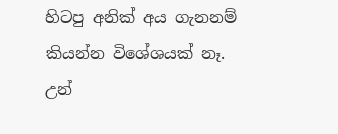හිටපු අනික් අය ගැනනම් කියන්න විශේශයක් නෑ. උන්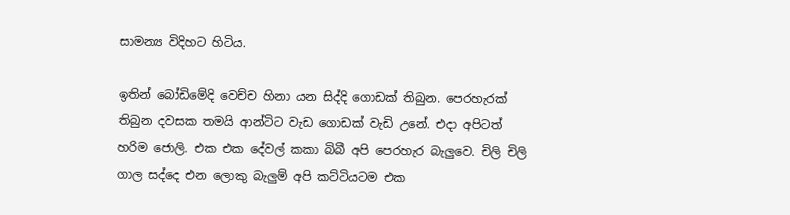සාමන්‍ය විදිහට හිටිය.

ඉතින් බෝඩිමේදි වෙච්ච හිනා යන සිද්දි ගොඩක් තිබුන. පෙරහැරක් තිබුන දවසක තමයි ආන්ටිට වැඩ ගොඩක් වැඩි උනේ. එදා අපිටත් හරිම ජොලි. එක එක දේවල් කකා බිබී අපි පෙරහැර බැලුවෙ. චිලි චිලි ගාල සද්දෙ එන ලොකු බැලුම් අපි කට්ටියටම එක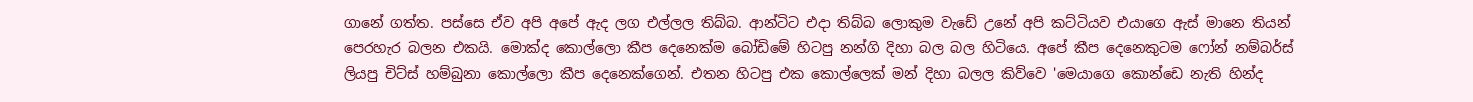ගානේ ගත්ත. පස්සෙ ඒව අපි අපේ ඇද ලග එල්ලල තිබ්බ. ආන්ටිට එදා තිබ්බ ලොකුම වැඩේ උනේ අපි කට්ටියව එයාගෙ ඇස් මානෙ තියන් පෙරහැර බලන එකයි. මොක්ද කොල්ලො කීප දෙනෙක්ම බෝඩිමේ හිටපු නන්ගි දිහා බල බල හිටියෙ. අපේ කීප දෙනෙකුටම ෆෝන් නම්බර්ස් ලියපු චිට්ස් හම්බුනා කොල්ලො කීප දෙනෙක්ගෙන්. එතන හිටපු එක කොල්ලෙක් මන් දිහා බලල කිව්වෙ 'මෙයාගෙ කොන්ඩෙ නැති හින්ද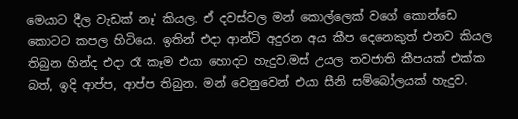මෙයාට දීල වැඩක් නෑ' කියල. ඒ දවස්වල මන් කොල්ලෙක් වගේ කොන්ඩෙ කොටට කපල හිටියෙ. ඉතින් එදා ආන්ටි අදුරන අය කීප දෙනෙකුත් එනව කියල තිබුන හින්ද එදා රෑ කෑම එයා හොදට හැදුව.මස් උයල තවජාති කීපයක් එක්ක බත්, ඉදි ආප්ප, ආප්ප තිබුන. මන් වෙනුවෙන් එයා සීනි සම්බෝලයක් හැදුව.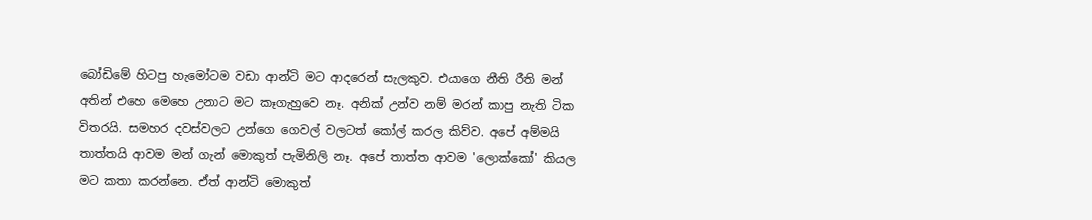බෝඩිමේ හිටපු හැමෝටම වඩා ආන්ටි මට ආදරෙන් සැලකුව. එයාගෙ නීති රීති මන් අතින් එහෙ මෙහෙ උනාට මට කෑගැහුවෙ නෑ. අනික් උන්ව නම් මරන් කාපු නැති ටික විතරයි. සමහර දවස්වලට උන්ගෙ ගෙවල් වලටත් කෝල් කරල කිව්ව. අපේ අම්මයි තාත්තයි ආවම මන් ගැන් මොකුත් පැමිනිලි නෑ. අපේ තාත්ත ආවම 'ලොක්කෝ' කියල මට කතා කරන්නෙ. ඒත් ආන්ටි මොකුත්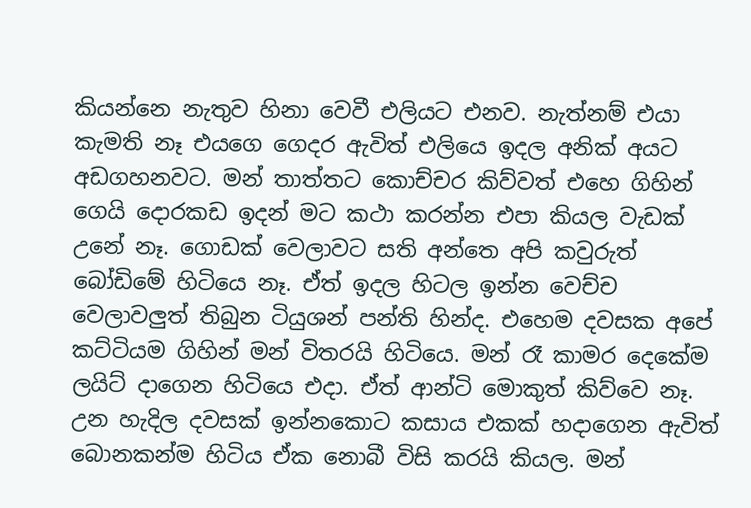කියන්නෙ නැතුව හිනා වෙවී එලියට එනව. නැත්නම් එයා කැමති නෑ එයගෙ ගෙදර ඇවිත් එලියෙ ඉදල අනික් අයට අඩගහනවට. මන් තාත්තට කොච්චර කිව්වත් එහෙ ගිහින් ගෙයි දොරකඩ ඉදන් මට කථා කරන්න එපා කියල වැඩක් උනේ නෑ. ගොඩක් වෙලාවට සති අන්තෙ අපි කවුරුත් බෝඩිමේ හිටියෙ නෑ. ඒත් ඉදල හිටල ඉන්න වෙච්ච වෙලාවලුත් තිබුන ටියුශන් පන්ති හින්ද. එහෙම දවසක අපේ කට්ටියම ගිහින් මන් විතරයි හිටියෙ. මන් රෑ කාමර දෙකේම ලයිට් දාගෙන හිටියෙ එදා. ඒත් ආන්ටි මොකුත් කිව්වෙ නෑ. උන හැදිල දවසක් ඉන්නකොට කසාය එකක් හදාගෙන ඇවිත් බොනකන්ම හිටිය ඒක නොබී විසි කරයි කියල. මන්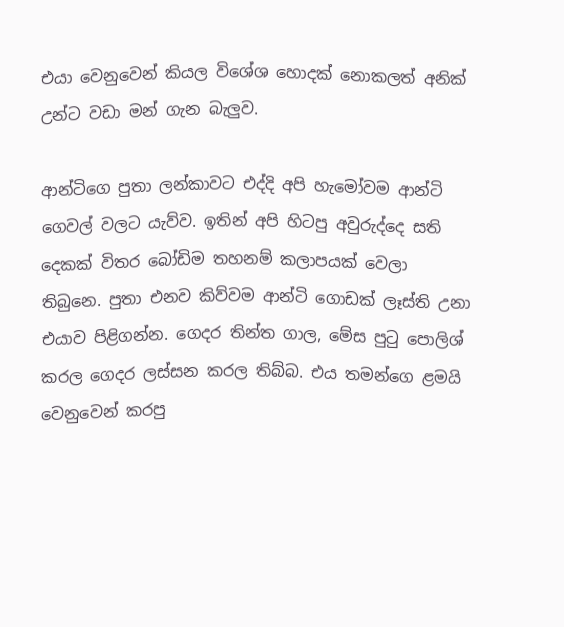එයා වෙනුවෙන් කියල විශේශ හොදක් නොකලත් අනික් උන්ට වඩා මන් ගැන බැලුව.

ආන්ටිගෙ පුතා ලන්කාවට එද්දි අපි හැමෝවම ආන්ටි ගෙවල් වලට යැව්ව. ඉතින් අපි හිටපු අවුරුද්දෙ සති දෙකක් විතර බෝඩිම තහනම් කලාපයක් වෙලා තිබුනෙ. පුතා එනව කිව්වම ආන්ටි ගොඩක් ලෑස්ති උනා එයාව පිළිගන්න. ගෙදර තින්ත ගාල, මේස පුටු පොලිශ් කරල ගෙදර ලස්සන කරල තිබ්බ. එය තමන්ගෙ ළමයි වෙනුවෙන් කරපු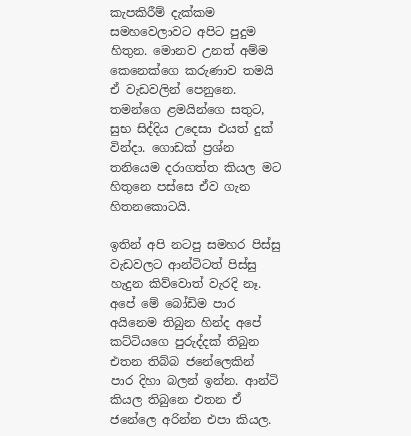කැපකිරීම් දැක්කම සමහවෙලාවට අපිට පුදුම හිතුන. මොනව උනත් අම්ම කෙනෙක්ගෙ කරුණාව තමයි ඒ වැඩවලින් පෙනුනෙ. තමන්ගෙ ළමයින්ගෙ සතුට, සුභ සිද්දිය උදෙසා එයත් දුක් වින්දා. ගොඩක් ප්‍රශ්න තනියෙම දරාගත්ත කියල මට හිතුනෙ පස්සෙ ඒව ගැන හිතනකොටයි.

ඉතින් අපි නටපු සමහර පිස්සු වැඩවලට ආන්ටිටත් පිස්සු හැදුන කිව්වොත් වැරදි නෑ. අපේ මේ බෝඩිම පාර අයිනෙම තිබුන හින්ද අපේ කට්ටියගෙ පුරුද්දක් තිබුන එතන තිබ්බ ජනේලෙකින් පාර දිහා බලන් ඉන්න. ආන්ටි කියල තිබුනෙ එතන ඒ ජනේලෙ අරින්න එපා කියල.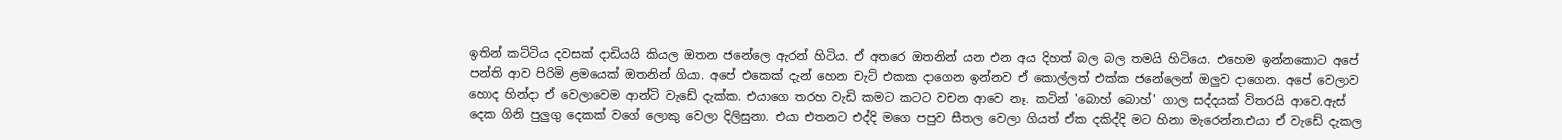ඉතින් කට්ටිය දවසක් දාඩියයි කියල ඔතන ජනේලෙ ඇරන් හිටිය. ඒ අතරෙ ඔතනින් යන එන අය දිහත් බල බල තමයි හිටියෙ. එහෙම ඉන්නකොට අපේ පන්ති ආව පිරිමි ළමයෙක් ඔතනින් ගියා. අපේ එකෙක් දැන් හෙන චැට් එකක දාගෙන ඉන්නව ඒ කොල්ලත් එක්ක ජනේලෙන් ඔලුව දාගෙන. අපේ වෙලාව හොද හින්දා ඒ වෙලාවෙම ආන්ටි වැඩේ දැක්ක. එයාගෙ තරහ වැඩි කමට කටට වචන ආවෙ නෑ. කටින් 'බොහ් බොහ්' ගාල සද්දයක් විතරයි ආවෙ.ඇස් දෙක ගිනි පුලුගු දෙකක් වගේ ලොකු වෙලා දිලිසුනා. එයා එතනට එද්දි මගෙ පපුව සීතල වෙලා ගියත් ඒක දකිද්දි මට හිනා මැරෙන්න.එයා ඒ වැඩේ දැකල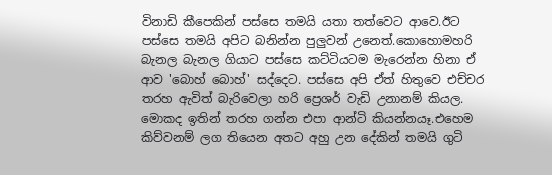විනාඩි කීපෙකින් පස්සෙ තමයි යතා තත්වෙට ආවෙ.ඊට පස්සෙ තමයි අපිට බනින්න පුලුවන් උනෙත්.කොහොමහරි බැනල බැනල ගියාට පස්සෙ කට්ටියටම මැරෙන්න හිනා ඒ ආව 'බොහ් බොහ්' සද්දෙට. පස්සෙ අපි ඒත් හිතුවෙ එච්චර තරහ ඇවිත් බැරිවෙලා හරි ප්‍රෙශර් වැඩි උනානම් කියල. මොකද ඉතින් තරහ ගන්න එපා ආන්ටි කියන්නයෑ.එහෙම කිව්වනම් ලග තියෙන අතට අහු උන දේකින් තමයි ගුටි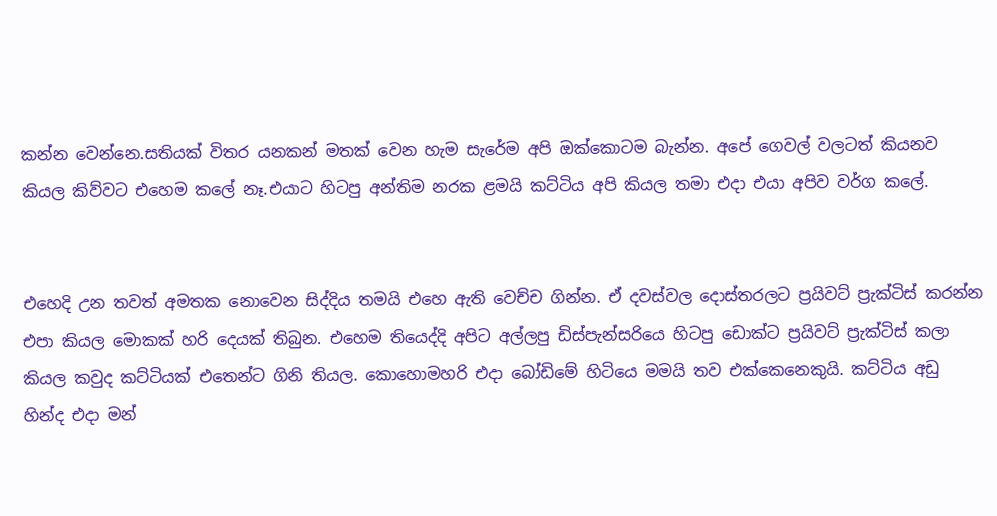කන්න වෙන්නෙ.සතියක් විතර යනකන් මතක් වෙන හැම සැරේම අපි ඔක්කොටම බැන්න. අපේ ගෙවල් වලටත් කියනව කියල කිව්වට එහෙම කලේ නෑ.එයාට හිටපු අන්තිම නරක ළමයි කට්ටිය අපි කියල තමා එදා එයා අපිව වර්ග කලේ.


එහෙදි උන තවත් අමතක නොවෙන සිද්දිය තමයි එහෙ ඇති වෙච්ච ගින්න. ඒ දවස්වල දොස්තරලට ප්‍රයිවට් ප්‍රැක්ටිස් කරන්න එපා කියල මොකක් හරි දෙයක් තිබුන. එහෙම තියෙද්දි අපිට අල්ලපු ඩිස්පැන්සරියෙ හිටපු ඩොක්ට ප්‍රයිවට් ප්‍රැක්ටිස් කලා කියල කවුද කට්ටියක් එතෙන්ට ගිනි තියල. කොහොමහරි එදා බෝඩිමේ හිටියෙ මමයි තව එක්කෙනෙකුයි. කට්ටිය අඩු හින්ද එදා මන්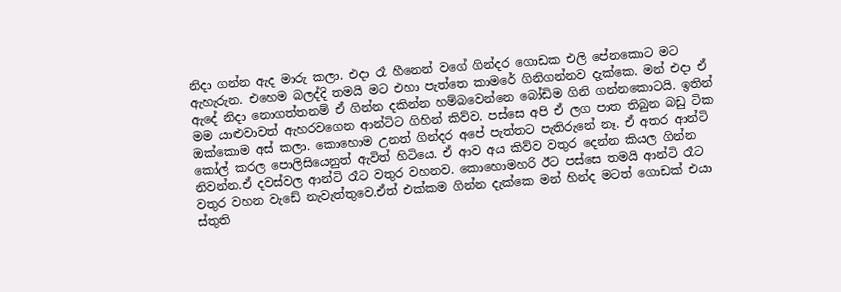නිදා ගන්න ඇද මාරු කලා. එදා රෑ හීනෙන් වගේ ගින්දර ගොඩක එලි පේනකොට මට ඇහැරුන. එහෙම බලද්දි තමයි මට එහා පැත්තෙ කාමරේ ගිනිගන්නව දැක්කෙ. මන් එදා ඒ ඇදේ නිදා නොගත්තනම් ඒ ගින්න දකින්න හම්බවෙන්නෙ බෝඩිම ගිනි ගන්නකොටයි. ඉතින් මම යාළුවාවත් ඇහරවගෙන ආන්ටිට ගිහින් කිව්ව. පස්සෙ අපි ඒ ලග පාත තිබුන බඩු ටික ඔක්කොම අස් කලා. කොහොම උනත් ගින්දර අපේ පැත්තට පැතිරුනේ නෑ. ඒ අතර ආන්ටි කෝල් කරල පොලිසියෙනුත් ඇවිත් හිටියෙ. ඒ ආව අය කිව්ව වතුර දෙන්න කියල ගින්න නිවන්න.ඒ දවස්වල ආන්ටි රෑට වතුර වහනව. කොහොමහරි ඊට පස්සෙ තමයි ආන්ටි රෑට වතුර වහන වැඩේ නැවැත්තුවෙ.ඒත් එක්කම ගින්න දැක්කෙ මන් හින්ද මටත් ගොඩක් එයා ස්තුති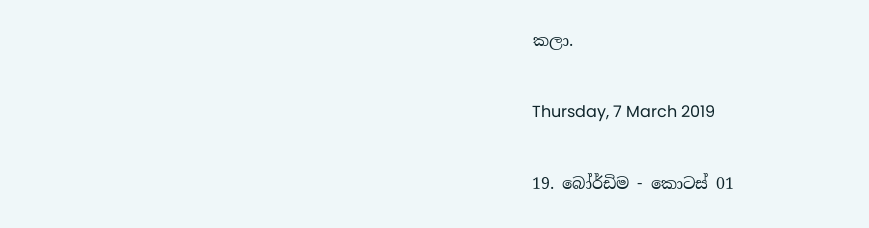කලා.

Thursday, 7 March 2019

19. බෝර්ඩිම - කොටස් 01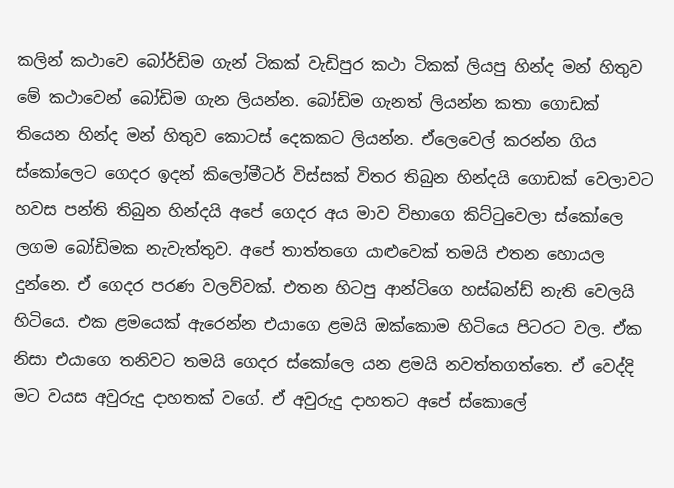කලින් කථාවෙ බෝර්ඩිම ගැන් ටිකක් වැඩිපුර කථා ටිකක් ලියපු හින්ද මන් හිතුව මේ කථාවෙන් බෝඩිම ගැන ලියන්න. බෝඩිම ගැනත් ලියන්න කතා ගොඩක් තියෙන හින්ද මන් හිතුව කොටස් දෙකකට ලියන්න. ඒලෙවෙල් කරන්න ගිය ස්කෝලෙට ගෙදර ඉදන් කිලෝමීටර් විස්සක් විතර තිබුන හින්දයි ගොඩක් වෙලාවට හවස පන්ති තිබුන හින්දයි අපේ ගෙදර අය මාව විභාගෙ කිට්ටුවෙලා ස්කෝලෙ ලගම බෝඩිමක නැවැත්තුව. අපේ තාත්තගෙ යාළුවෙක් තමයි එතන හොයල දුන්නෙ. ඒ ගෙදර පරණ වලව්වක්. එතන හිටපු ආන්ටිගෙ හස්බන්ඩ් නැති වෙලයි හිටියෙ. එක ළමයෙක් ඇරෙන්න එයාගෙ ළමයි ඔක්කොම හිටියෙ පිටරට වල. ඒක නිසා එයාගෙ තනිවට තමයි ගෙදර ස්කෝලෙ යන ළමයි නවත්තගත්තෙ. ඒ වෙද්දි මට වයස අවුරුදු දාහතක් වගේ. ඒ අවුරුදු දාහතට අපේ ස්කොලේ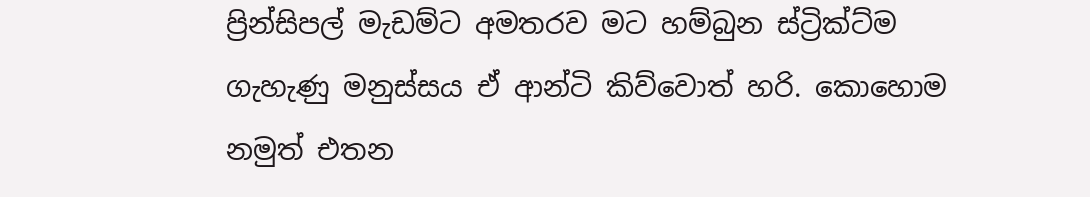ප්‍රින්සිපල් මැඩම්ට අමතරව මට හම්බුන ස්ට්‍රික්ට්ම ගැහැණු මනුස්සය ඒ ආන්ටි කිව්වොත් හරි. කොහොම නමුත් එතන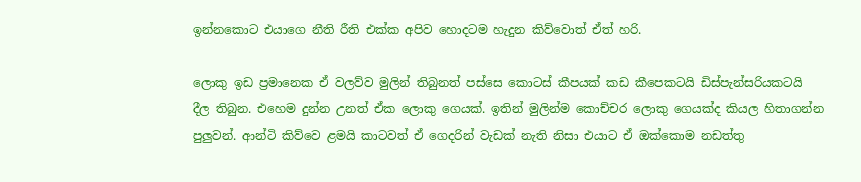ඉන්නකොට එයාගෙ නීති රීති එක්ක අපිව හොදටම හැදුන කිව්වොත් ඒත් හරි.

ලොකු ඉඩ ප්‍රමානෙක ඒ වලව්ව මුලින් තිබුනත් පස්සෙ කොටස් කීපයක් කඩ කීපෙකටයි ඩිස්පැන්සරියකටයි දීල තිබුන. එහෙම දුන්න උනත් ඒක ලොකු ගෙයක්. ඉතින් මුලින්ම කොච්චර ලොකු ගෙයක්ද කියල හිතාගන්න පුලුවන්. ආන්ටි කිව්වෙ ළමයි කාටවත් ඒ ගෙදරින් වැඩක් නැති නිසා එයාට ඒ ඔක්කොම නඩත්තු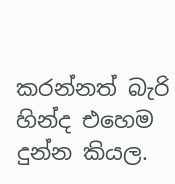කරන්නත් බැරි හින්ද එහෙම දුන්න කියල.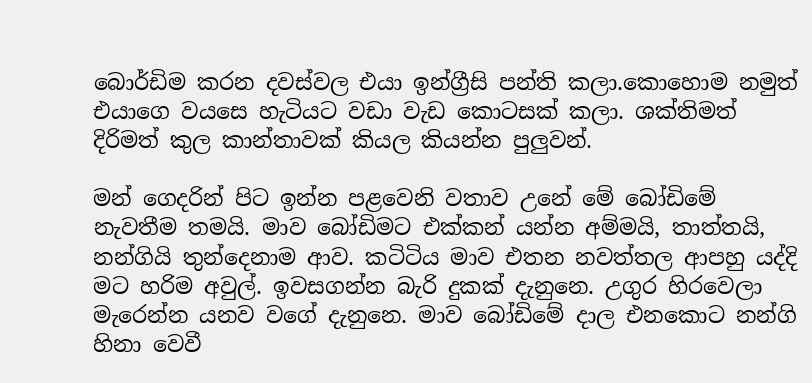බොර්ඩිම කරන දවස්වල එයා ඉන්ග්‍රීසි පන්ති කලා.කොහොම නමුත් එයාගෙ වයසෙ හැටියට වඩා වැඩ කොටසක් කලා. ශක්තිමත් දිරිමත් කුල කාන්තාවක් කියල කියන්න පුලුවන්.

මන් ගෙදරින් පිට ඉන්න පළවෙනි වතාව උනේ මේ බෝඩිමේ නැවතීම තමයි. මාව බෝඩිමට එක්කන් යන්න අම්මයි, තාත්තයි, නන්ගියි තුන්දෙනාම ආව. කටිටිය මාව එතන නවත්තල ආපහු යද්දි මට හරිම අවුල්. ඉවසගන්න බැරි දුකක් දැනුනෙ. උගුර හිරවෙලා මැරෙන්න යනව වගේ දැනුනෙ. මාව බෝඩිමේ දාල එනකොට නන්ගි හිනා වෙවී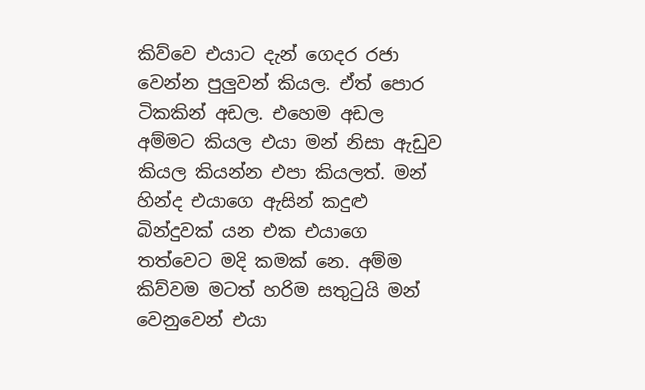කිව්වෙ එයාට දැන් ගෙදර රජා වෙන්න පුලුවන් කියල. ඒත් පොර ටිකකින් අඩල. එහෙම අඩල අම්මට කියල එයා මන් නිසා ඇඩුව කියල කියන්න එපා කියලත්. මන් හින්ද එයාගෙ ඇසින් කදුළු බින්දුවක් යන එක එයාගෙ තත්වෙට මදි කමක් නෙ. අම්ම කිව්වම මටත් හරිම සතුටුයි මන් වෙනුවෙන් එයා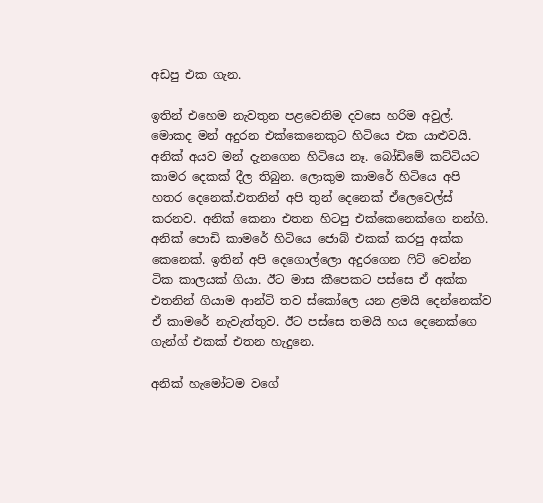අඩපු එක ගැන.

ඉතින් එහෙම නැවතුන පළවෙනිම දවසෙ හරිම අවුල්. මොකද මන් අදුරන එක්කෙනෙකුට හිටියෙ එක යාළුවයි. අනික් අයව මන් දැනගෙන හිටියෙ නෑ. බෝඩිමේ කට්ටියට කාමර දෙකක් දීල තිබුන. ලොකුම කාමරේ හිටියෙ අපි හතර දෙනෙක්.එතනින් අපි තුන් දෙනෙක් ඒලෙවෙල්ස් කරනව. අනික් කෙනා එතන හිටපු එක්කෙනෙක්ගෙ නන්ගි. අනික් පොඩි කාමරේ හිටියෙ ජොබ් එකක් කරපු අක්ක කෙනෙක්. ඉතින් අපි දෙගොල්ලො අදුරගෙන ෆිට් වෙන්න ටික කාලයක් ගියා. ඊට මාස කීපෙකට පස්සෙ ඒ අක්ක එතනින් ගියාම ආන්ටි තව ස්කෝලෙ යන ළමයි දෙන්නෙක්ව ඒ කාමරේ නැවැත්තුව. ඊට පස්සෙ තමයි හය දෙනෙක්ගෙ ගැන්ග් එකක් එතන හැදුනෙ.

අනික් හැමෝටම වගේ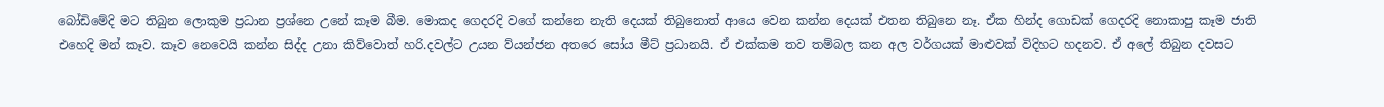බෝඩිමේදි මට තිබුන ලොකුම ප්‍රධාන ප්‍රශ්නෙ උනේ කෑම බීම. මොකද ගෙදරදි වගේ කන්නෙ නැති දෙයක් තිබුනොත් ආයෙ වෙන කන්න දෙයක් එතන තිබුනෙ නෑ. ඒක හින්ද ගොඩක් ගෙදරදි නොකාපු කෑම ජාති එහෙදි මන් කෑව. කෑව නෙවෙයි කන්න සිද්ද උනා කිව්වොත් හරි.දවල්ට උයන ව්යන්ජන අතරෙ සෝය මීට් ප්‍රධානයි. ඒ එක්කම තව තම්බල කන අල වර්ගයක් මාළුවක් විදිහට හදනව. ඒ අලේ තිබුන දවසට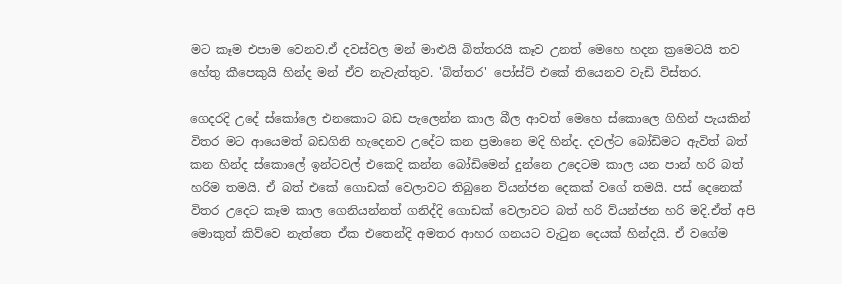මට කෑම එපාම වෙනව.ඒ දවස්වල මන් මාළුයි බිත්තරයි කෑව උනත් මෙහෙ හදන ක්‍රමෙටයි තව හේතු කීපෙකුයි හින්ද මන් ඒව නැවැත්තුව. 'බිත්තර' පෝස්ට් එකේ තියෙනව වැඩි විස්තර.

ගෙදරදි උදේ ස්කෝලෙ එනකොට බඩ පැලෙන්න කාල බීල ආවත් මෙහෙ ස්කොලෙ ගිහින් පැයකින් විතර මට ආයෙමත් බඩගිනි හැදෙනව උදේට කන ප්‍රමානෙ මදි හින්ද. දවල්ට බෝඩිමට ඇවිත් බත් කන හින්ද ස්කොලේ ඉන්ටවල් එකෙදි කන්න බෝඩිමෙන් දුන්නෙ උදෙටම කාල යන පාන් හරි බත් හරිම තමයි. ඒ බත් එකේ ගොඩක් වෙලාවට තිබුනෙ ව්යන්ජන දෙකක් වගේ තමයි. පස් දෙනෙක් විතර උදෙට කෑම කාල ගෙනියන්නත් ගනිද්දි ගොඩක් වෙලාවට බත් හරි ව්යන්ජන හරි මදි.ඒත් අපි මොකුත් කිව්වෙ නැත්තෙ ඒක එතෙන්දි අමතර ආහර ගනයට වැටුන දෙයක් හින්දයි. ඒ වගේම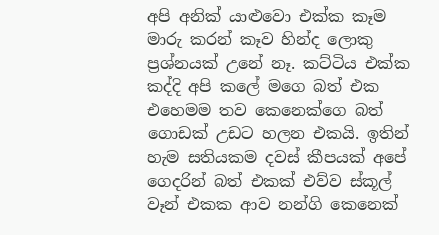අපි අනික් යාළුවො එක්ක කෑම මාරු කරන් කෑව හින්ද ලොකු ප්‍රශ්නයක් උනේ නෑ. කට්ටිය එක්ක කද්දි අපි කලේ මගෙ බත් එක එහෙමම තව කෙනෙක්ගෙ බත් ගොඩක් උඩට හලන එකයි. ඉතින් හැම සතියකම දවස් කීපයක් අපේ ගෙදරින් බත් එකක් එව්ව ස්කූල් වෑන් එකක ආව නන්ගි කෙනෙක්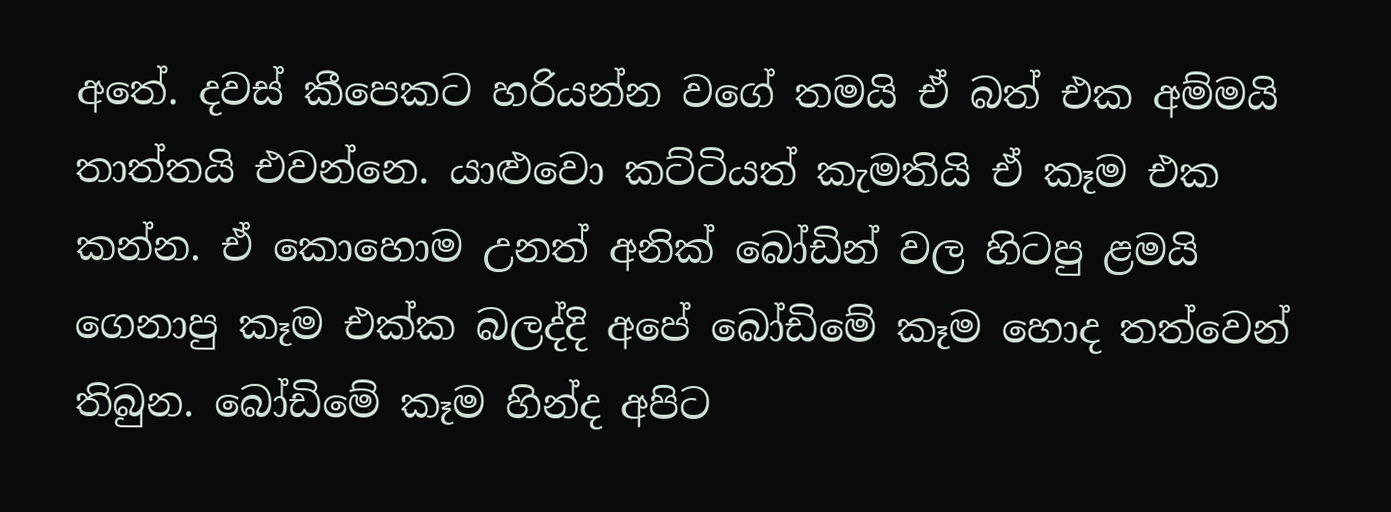අතේ. දවස් කීපෙකට හරියන්න වගේ තමයි ඒ බත් එක අම්මයි තාත්තයි එවන්නෙ. යාළුවො කට්ටියත් කැමතියි ඒ කෑම එක කන්න. ඒ කොහොම උනත් අනික් බෝඩින් වල හිටපු ළමයි ගෙනාපු කෑම එක්ක බලද්දි අපේ බෝඩිමේ කෑම හොද තත්වෙන් තිබුන. බෝඩිමේ කෑම හින්ද අපිට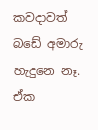කවදාවත් බඩේ අමාරු හැදුනෙ නෑ. ඒක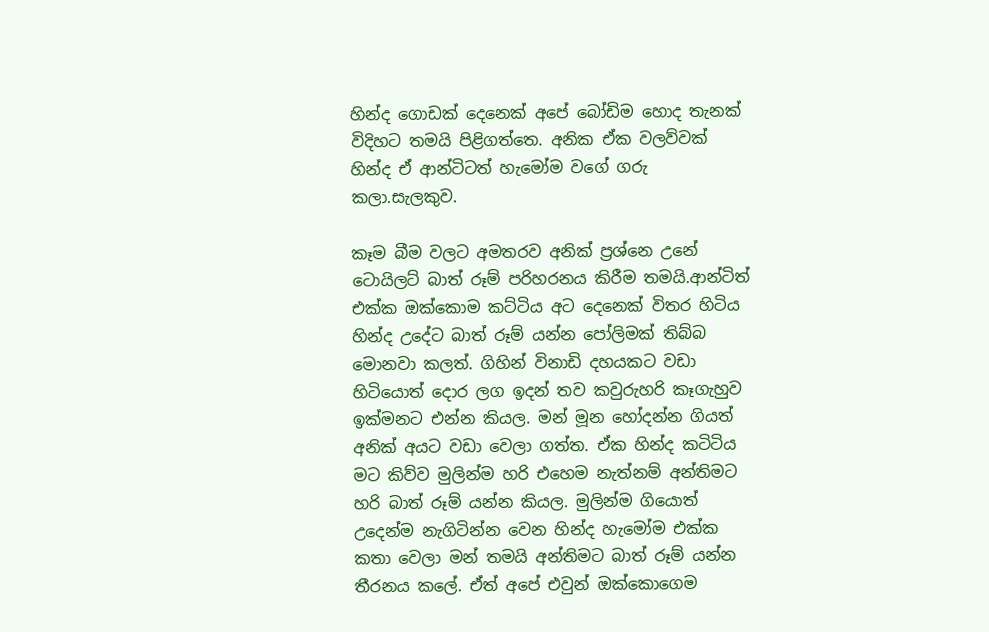හින්ද ගොඩක් දෙනෙක් අපේ බෝඩිම හොද තැනක් විදිහට තමයි පිළිගත්තෙ. අනික ඒක වලව්වක් හින්ද ඒ ආන්ටිටත් හැමෝම වගේ ගරු කලා.සැලකුව.

කෑම බීම වලට අමතරව අනික් ප්‍රශ්නෙ උනේ ටොයිලට් බාත් රූම් පරිහරනය කිරීම තමයි.ආන්ටිත් එක්ක ඔක්කොම කට්ටිය අට දෙනෙක් විතර හිටිය හින්ද උදේට බාත් රූම් යන්න පෝලිමක් තිබ්බ මොනවා කලත්. ගිහින් විනාඩි දහයකට වඩා හිටියොත් දොර ලග ඉදන් තව කවුරුහරි කෑගැහුව ඉක්මනට එන්න කියල. මන් මූන හෝදන්න ගියත් අනික් අයට වඩා වෙලා ගත්ත. ඒක හින්ද කටිටිය මට කිව්ව මුලින්ම හරි එහෙම නැත්නම් අන්තිමට හරි බාත් රූම් යන්න කියල. මුලින්ම ගියොත් උදෙන්ම නැගිටින්න වෙන හින්ද හැමෝම එක්ක කතා වෙලා මන් තමයි අන්තිමට බාත් රූම් යන්න තීරනය කලේ. ඒත් අපේ එවුන් ඔක්කොගෙම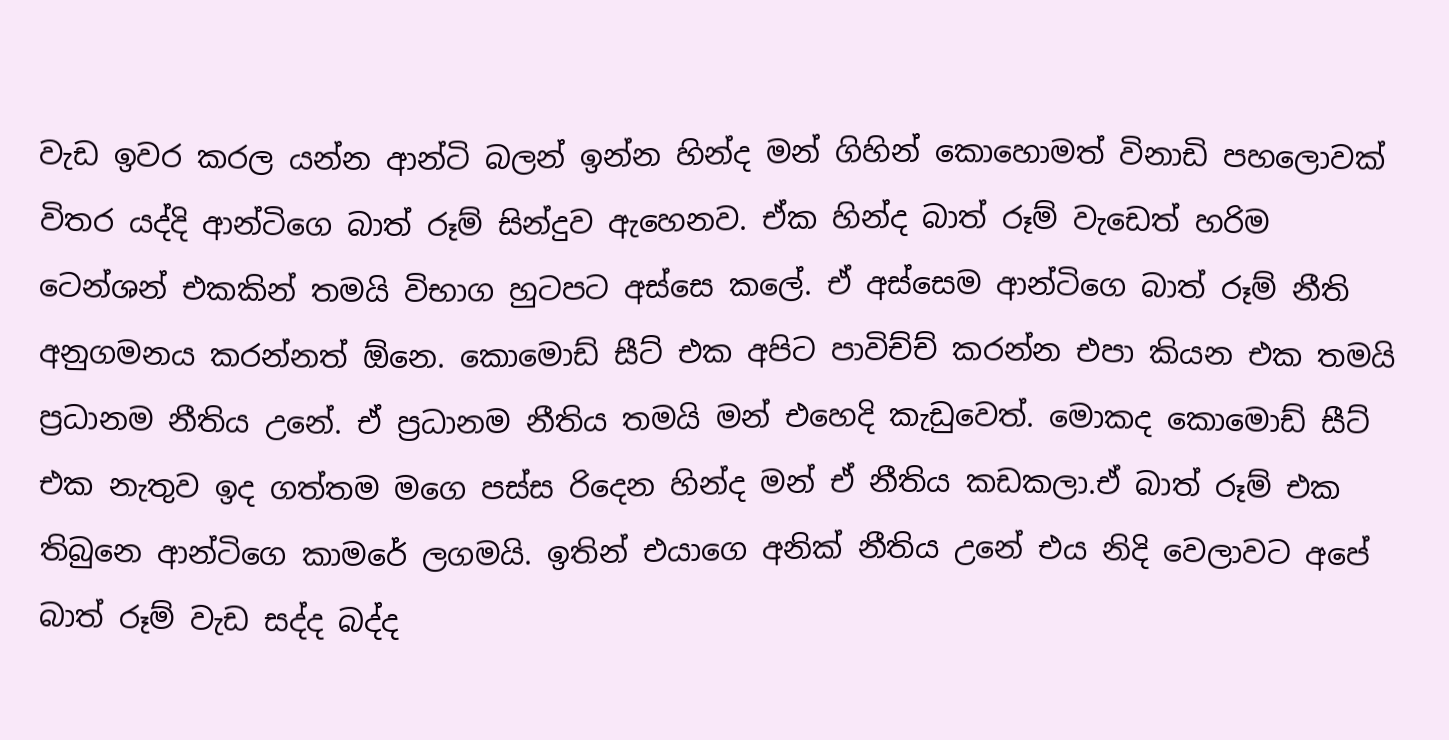වැඩ ඉවර කරල යන්න ආන්ටි බලන් ඉන්න හින්ද මන් ගිහින් කොහොමත් විනාඩි පහලොවක් විතර යද්දි ආන්ටිගෙ බාත් රූම් සින්දුව ඇහෙනව. ඒක හින්ද බාත් රූම් වැඩෙත් හරිම ටෙන්ශන් එකකින් තමයි විභාග හුටපට අස්සෙ කලේ. ඒ අස්සෙම ආන්ටිගෙ බාත් රූම් නීති අනුගමනය කරන්නත් ඕනෙ. කොමොඩ් සීට් එක අපිට පාවිච්ච් කරන්න එපා කියන එක තමයි ප්‍රධානම නීතිය උනේ. ඒ ප්‍රධානම නීතිය තමයි මන් එහෙදි කැඩුවෙත්. මොකද කොමොඩ් සීට් එක නැතුව ඉද ගත්තම මගෙ පස්ස රිදෙන හින්ද මන් ඒ නීතිය කඩකලා.ඒ බාත් රූම් එක තිබුනෙ ආන්ටිගෙ කාමරේ ලගමයි. ඉතින් එයාගෙ අනික් නීතිය උනේ එය නිදි වෙලාවට අපේ බාත් රූම් වැඩ සද්ද බද්ද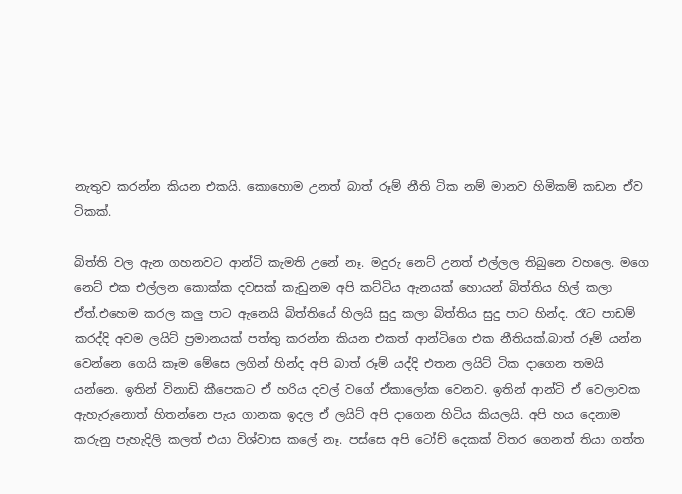නැතුව කරන්න කියන එකයි. කොහොම උනත් බාත් රූම් නීති ටික නම් මානව හිමිකම් කඩන ඒව ටිකක්.

බිත්ති වල ඇන ගහනවට ආන්ටි කැමති උනේ නෑ. මදුරු නෙට් උනත් එල්ලල තිබුනෙ වහලෙ. මගෙ නෙට් එක එල්ලන කොක්ක දවසක් කැඩුනම අපි කට්ටිය ඇනයක් හොයන් බිත්තිය හිල් කලා ඒත්.එහෙම කරල කලු පාට ඇනෙයි බිත්තියේ හිලයි සුදු කලා බිත්තිය සුදු පාට හින්ද. රෑට පාඩම් කරද්දි අවම ලයිට් ප්‍රමානයක් පත්තු කරන්න කියන එකත් ආන්ටිගෙ එක නීතියක්.බාත් රූම් යන්න වෙන්නෙ ගෙයි කෑම මේසෙ ලගින් හින්ද අපි බාත් රූම් යද්දි එතන ලයිට් ටික දාගෙන තමයි යන්නෙ. ඉතින් විනාඩි කීපෙකට ඒ හරිය දවල් වගේ ඒකාලෝක වෙනව. ඉතින් ආන්ටි ඒ වෙලාවක ඇහැරුනොත් හිතන්නෙ පැය ගානක ඉදල ඒ ලයිට් අපි දාගෙන හිටිය කියලයි. අපි හය දෙනාම කරුනු පැහැදිලි කලත් එයා විශ්වාස කලේ නෑ. පස්සෙ අපි ටෝච් දෙකක් විතර ගෙනත් තියා ගත්ත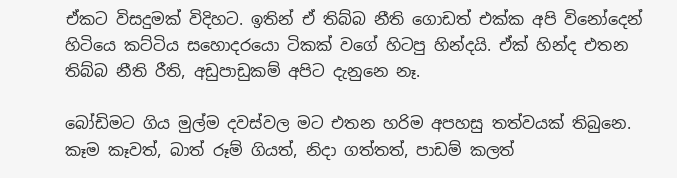ඒකට විසදුමක් විදිහට. ඉතින් ඒ තිබ්බ නීති ගොඩත් එක්ක අපි විනෝදෙන් හිටියෙ කට්ටිය සහොදරයො ටිකක් වගේ හිටපු හින්දයි. ඒක් හින්ද එතන තිබ්බ නීති රීති, අඩුපාඩුකම් අපිට දැනුනෙ නෑ.

බෝඩිමට ගිය මුල්ම දවස්වල මට එතන හරිම අපහසු තත්වයක් තිබුනෙ. කෑම කෑවත්, බාත් රූම් ගියත්, නිදා ගත්තත්, පාඩම් කලත්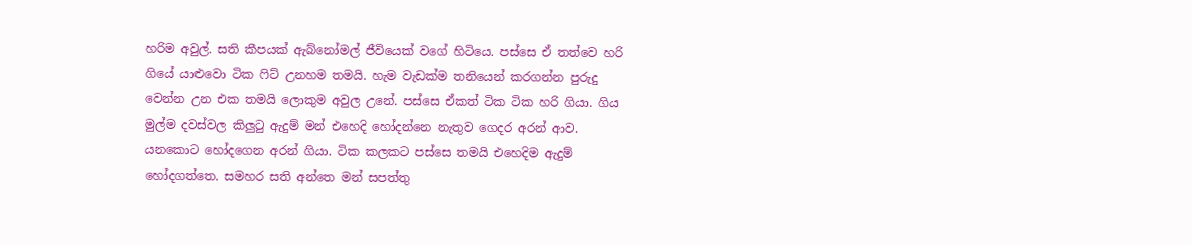හරිම අවුල්. සති කීපයක් ඇබ්නෝමල් ජීවියෙක් වගේ හිටියෙ. පස්සෙ ඒ තත්වෙ හරි ගියේ යාළුවො ටික ෆිට් උනහම තමයි. හැම වැඩක්ම තනියෙන් කරගන්න පුරුදු වෙන්න උන එක තමයි ලොකුම අවුල උනේ. පස්සෙ ඒකත් ටික ටික හරි ගියා. ගිය මුල්ම දවස්වල කිලුටු ඇදුම් මන් එහෙදි හෝදන්නෙ නැතුව ගෙදර අරන් ආව. යනකොට හෝදගෙන අරන් ගියා. ටික කලකට පස්සෙ තමයි එහෙදිම ඇදුම් හෝදගත්තෙ. සමහර සති අන්තෙ මන් සපත්තු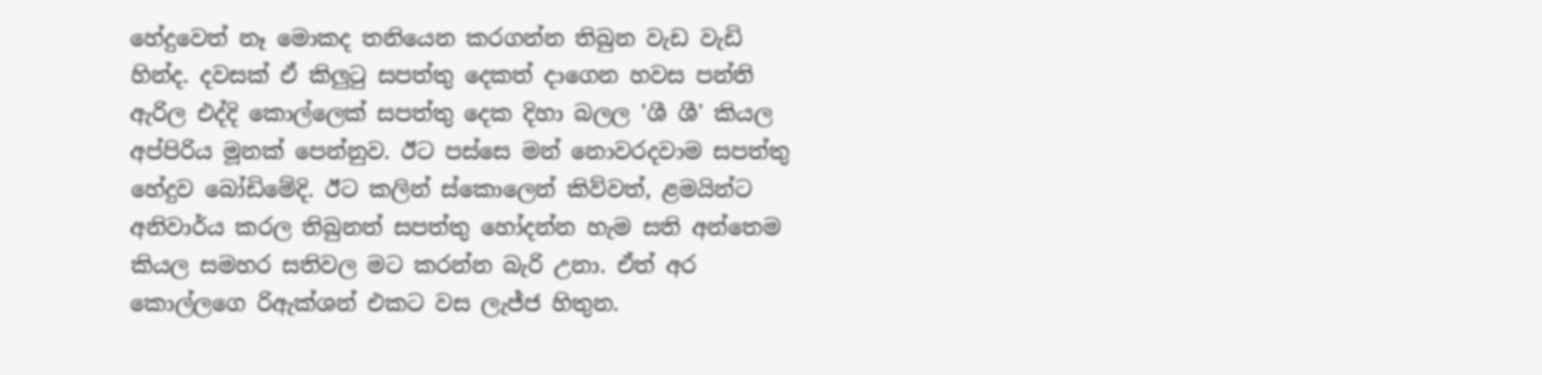හේදුවෙත් නෑ මොකද තනියෙන කරගන්න තිබුන වැඩ වැඩි හින්ද. දවසක් ඒ කිලුටු සපත්තු දෙකත් දාගෙන හවස පන්ති ඇරිල එද්දි කොල්ලෙක් සපත්තු දෙක දිහා බලල 'ශී ශී' කියල අප්පිරිය මූනක් පෙන්නුව. ඊට පස්සෙ මන් නොවරදවාම සපත්තු හේදුව බෝඩිමේදි. ඊට කලින් ස්කොලෙන් කිව්වත්, ළමයින්ට අනිවාර්ය කරල තිබුනත් සපත්තු හෝදන්න හැම සති අන්තෙම කියල සමහර සතිවල මට කරන්න බැරි උනා. ඒත් අර කොල්ලගෙ රිඇක්ශන් එකට වස ලැජ්ජ හිතුන.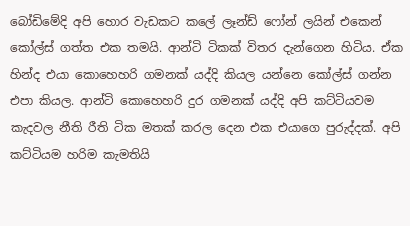බෝඩිමේදි අපි හොර වැඩකට කලේ ලෑන්ඩ් ෆෝන් ලයින් එකෙන් කෝල්ස් ගත්ත එක තමයි. ආන්ටි ටිකක් විතර දැන්ගෙන හිටිය. ඒක හින්ද එයා කොහෙහරි ගමනක් යද්දි කියල යන්නෙ කෝල්ස් ගන්න එපා කියල. ආන්ටි කොහෙහරි දුර ගමනක් යද්දි අපි කට්ටියවම කැදවල නීති රීති ටික මතක් කරල දෙන එක එයාගෙ පුරුද්දක්. අපි කට්ටියම හරිම කැමතියි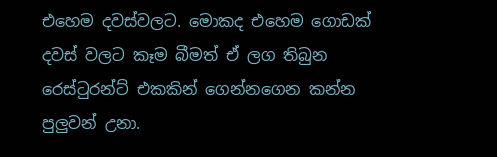එහෙම දවස්වලට. මොකද එහෙම ගොඩක් දවස් වලට කෑම බීමත් ඒ ලග තිබුන රෙස්ටුරන්ට් එකකින් ගෙන්නගෙන කන්න පුලුවන් උනා.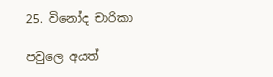25. විනෝද චාරිකා

පවුලෙ අයත්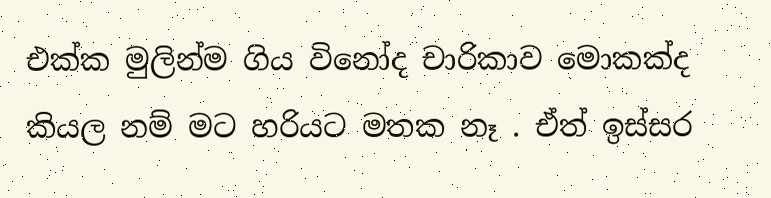එක්ක මුලින්ම ගිය විනෝද චාරිකාව මොකක්ද කියල නම් මට හරියට මතක නෑ . ඒත් ඉස්සර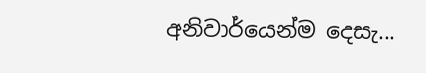අනිවාර්යෙන්ම දෙසැ...